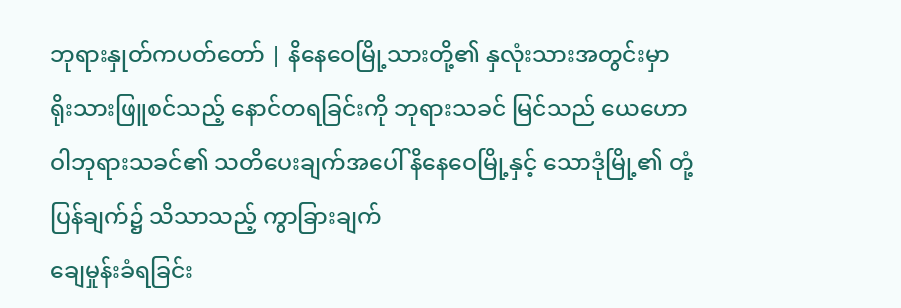ဘုရားနှုတ်ကပတ်တော် | နိနေဝေမြို့သားတို့၏ နှလုံးသားအတွင်းမှာ ရိုးသားဖြူစင်သည့် နောင်တရခြင်းကို ဘုရားသခင် မြင်သည် ယေဟောဝါဘုရားသခင်၏ သတိပေးချက်အပေါ် နိနေဝေမြို့နှင့် သောဒုံမြို့၏ တုံ့ပြန်ချက်၌ သိသာသည့် ကွာခြားချက်
ချေမှုန်းခံရခြင်း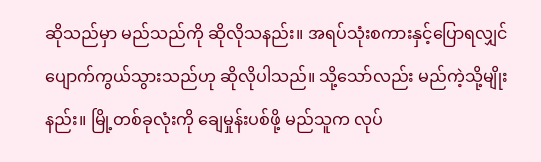ဆိုသည်မှာ မည်သည်ကို ဆိုလိုသနည်း။ အရပ်သုံးစကားနှင့်ပြောရလျှင် ပျောက်ကွယ်သွားသည်ဟု ဆိုလိုပါသည်။ သို့သော်လည်း မည်ကဲ့သို့မျိုးနည်း။ မြို့တစ်ခုလုံးကို ချေမှုန်းပစ်ဖို့ မည်သူက လုပ်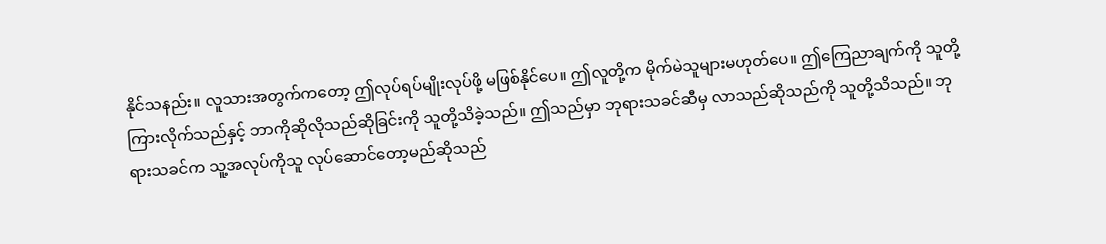နိုင်သနည်း။ လူသားအတွက်ကတော့ ဤလုပ်ရပ်မျိုးလုပ်ဖို့ မဖြစ်နိုင်ပေ။ ဤလူတို့က မိုက်မဲသူများမဟုတ်ပေ။ ဤကြေညာချက်ကို သူတို့ကြားလိုက်သည်နှင့် ဘာကိုဆိုလိုသည်ဆိုခြင်းကို သူတို့သိခဲ့သည်။ ဤသည်မှာ ဘုရားသခင်ဆီမှ လာသည်ဆိုသည်ကို သူတို့သိသည်။ ဘုရားသခင်က သူ့အလုပ်ကိုသူ လုပ်ဆောင်တော့မည်ဆိုသည်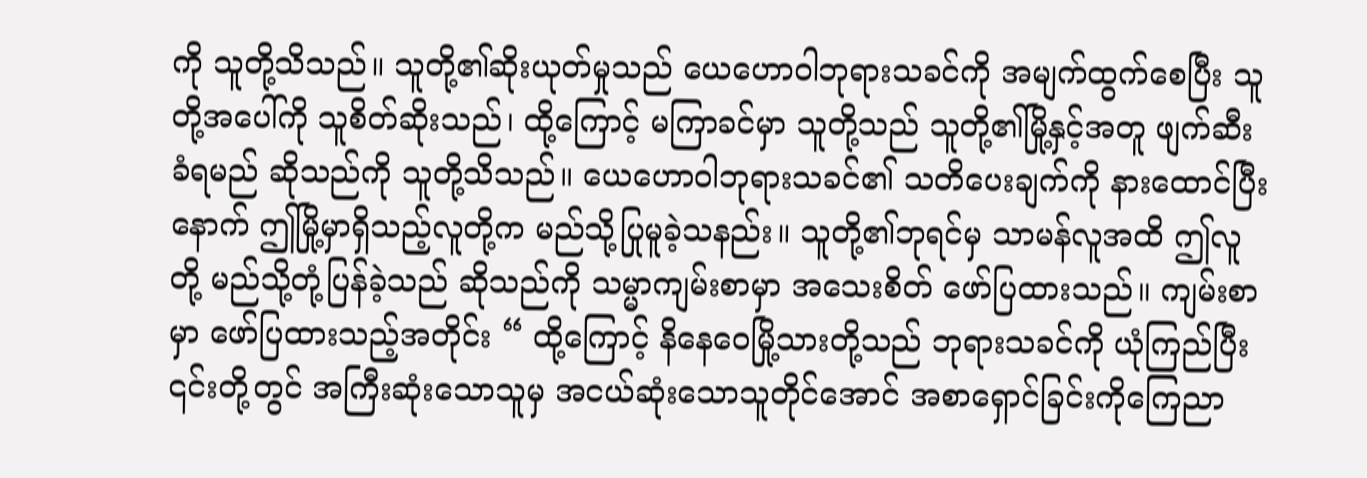ကို သူတို့သိသည်။ သူတို့၏ဆိုးယုတ်မှုသည် ယေဟောဝါဘုရားသခင်ကို အမျက်ထွက်စေပြီး သူတို့အပေါ်ကို သူစိတ်ဆိုးသည်၊ ထို့ကြောင့် မကြာခင်မှာ သူတို့သည် သူတို့၏မြို့နှင့်အတူ ဖျက်ဆီးခံရမည် ဆိုသည်ကို သူတို့သိသည်။ ယေဟောဝါဘုရားသခင်၏ သတိပေးချက်ကို နားထောင်ပြီးနောက် ဤမြို့မှာရှိသည့်လူတို့က မည်သို့ပြုမူခဲ့သနည်း။ သူတို့၏ဘုရင်မှ သာမန်လူအထိ ဤလူတို့ မည်သို့တုံ့ပြန်ခဲ့သည် ဆိုသည်ကို သမ္မာကျမ်းစာမှာ အသေးစိတ် ဖော်ပြထားသည်။ ကျမ်းစာမှာ ဖော်ပြထားသည့်အတိုင်း “ ထို့ကြောင့် နိနေဝေမြို့သားတို့သည် ဘုရားသခင်ကို ယုံကြည်ပြီး ၎င်းတို့တွင် အကြီးဆုံးသောသူမှ အငယ်ဆုံးသောသူတိုင်အောင် အစာရှောင်ခြင်းကိုကြေညာ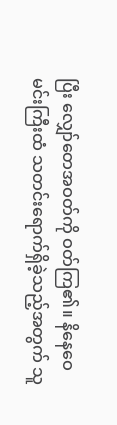ပြီး လျှော်တေအဝတ်ကို ဝတ်ကြ၏။ နိနေဝေမင်းကြီးထံ သတင်းရောက်ရှိခဲ့သည့်အတွက် သူ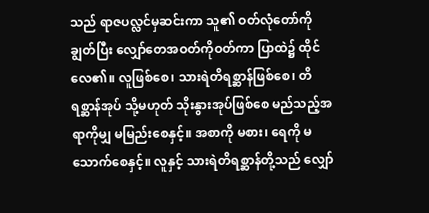သည် ရာဇပလ္လင်မှဆင်းကာ သူ၏ ဝတ်လုံတော်ကို ချွတ်ပြီး လျှော်တေအဝတ်ကိုဝတ်ကာ ပြာထဲ၌ ထိုင်လေ၏။ လူဖြစ်စေ၊ သားရဲတိရစ္ဆာန်ဖြစ်စေ၊ တိရစ္ဆာန်အုပ် သို့မဟုတ် သိုးနွားအုပ်ဖြစ်စေ မည်သည့်အရာကိုမျှ မမြည်းစေနှင့်။ အစာကို မစား၊ ရေကို မသောက်စေနှင့်။ လူနှင့် သားရဲတိရစ္ဆာန်တို့သည် လျှော်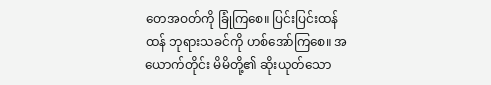တေအဝတ်ကို ခြုံကြစေ။ ပြင်းပြင်းထန်ထန် ဘုရားသခင်ကို ဟစ်အော်ကြစေ။ အယောက်တိုင်း မိမိတို့၏ ဆိုးယုတ်သော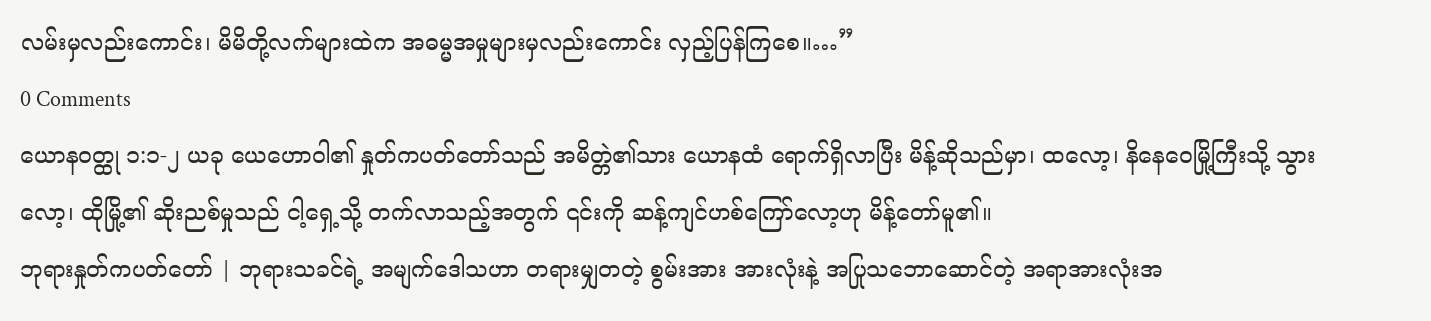လမ်းမှလည်းကောင်း၊ မိမိတို့လက်များထဲက အဓမ္မအမှုများမှလည်းကောင်း လှည့်ပြန်ကြစေ။…”
0 Comments
ယောနဝတ္ထု ၁:၁-၂ ယခု ယေဟောဝါ၏ နှုတ်ကပတ်တော်သည် အမိတ္တဲ၏သား ယောနထံ ရောက်ရှိလာပြီး မိန့်ဆိုသည်မှာ၊ ထလော့၊ နိနေဝေမြို့ကြီးသို့ သွားလော့၊ ထိုမြို့၏ ဆိုးညစ်မှုသည် ငါ့ရှေ့သို့ တက်လာသည့်အတွက် ၎င်းကို ဆန့်ကျင်ဟစ်ကြော်လော့ဟု မိန့်တော်မူ၏။
ဘုရားနှုတ်ကပတ်တော် | ဘုရားသခင်ရဲ့ အမျက်ဒေါသဟာ တရားမျှတတဲ့ စွမ်းအား အားလုံးနဲ့ အပြုသဘောဆောင်တဲ့ အရာအားလုံးအ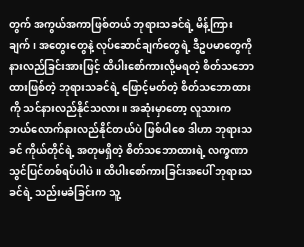တွက် အကွယ်အကာဖြစ်တယ် ဘုရားသခင်ရဲ့ မိန့်ကြားချက်၊ အတွေးတွေနဲ့ လုပ်ဆောင်ချက်တွေရဲ့ ဒီဥပမာတွေကို နားလည်ခြင်းအားဖြင့် ထိပါးစော်ကားလို့မရတဲ့ စိတ်သဘောထားဖြစ်တဲ့ ဘုရားသခင်ရဲ့ ဖြောင့်မတ်တဲ့ စိတ်သဘောထားကို သင်နားလည်နိုင်သလား။ အဆုံးမှာတော့ လူသားက ဘယ်လောက်နားလည်နိုင်တယ်ပဲ ဖြစ်ပါစေ ဒါဟာ ဘုရားသခင် ကိုယ်တိုင်ရဲ့ အတုမရှိတဲ့ စိတ်သဘောထားရဲ့ လက္ခဏာသွင်ပြင်တစ်ရပ်ပါပဲ။ ထိပါးစော်ကားခြင်းအပေါ် ဘုရားသခင်ရဲ့ သည်းမခံခြင်းက သူ့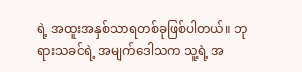ရဲ့ အထူးအနှစ်သာရတစ်ခုဖြစ်ပါတယ်။ ဘုရားသခင်ရဲ့ အမျက်ဒေါသက သူ့ရဲ့ အ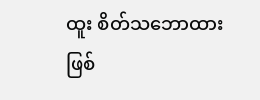ထူး စိတ်သဘောထားဖြစ်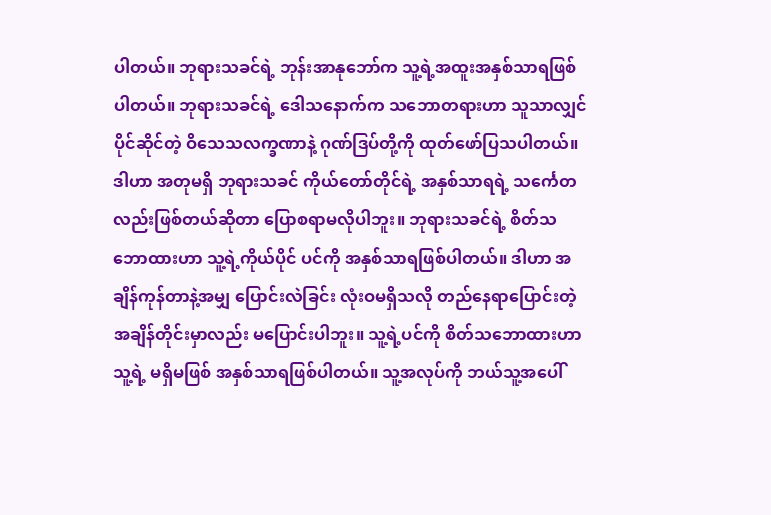ပါတယ်။ ဘုရားသခင်ရဲ့ ဘုန်းအာနုဘော်က သူ့ရဲ့အထူးအနှစ်သာရဖြစ်ပါတယ်။ ဘုရားသခင်ရဲ့ ဒေါသနောက်က သဘောတရားဟာ သူသာလျှင်ပိုင်ဆိုင်တဲ့ ဝိသေသလက္ခဏာနဲ့ ဂုဏ်ဒြပ်တို့ကို ထုတ်ဖော်ပြသပါတယ်။ ဒါဟာ အတုမရှိ ဘုရားသခင် ကိုယ်တော်တိုင်ရဲ့ အနှစ်သာရရဲ့ သင်္ကေတလည်းဖြစ်တယ်ဆိုတာ ပြောစရာမလိုပါဘူး။ ဘုရားသခင်ရဲ့ စိတ်သဘောထားဟာ သူ့ရဲ့ကိုယ်ပိုင် ပင်ကို အနှစ်သာရဖြစ်ပါတယ်။ ဒါဟာ အချိန်ကုန်တာနဲ့အမျှ ပြောင်းလဲခြင်း လုံးဝမရှိသလို တည်နေရာပြောင်းတဲ့အချိန်တိုင်းမှာလည်း မပြောင်းပါဘူး။ သူ့ရဲ့ပင်ကို စိတ်သဘောထားဟာ သူ့ရဲ့ မရှိမဖြစ် အနှစ်သာရဖြစ်ပါတယ်။ သူ့အလုပ်ကို ဘယ်သူ့အပေါ်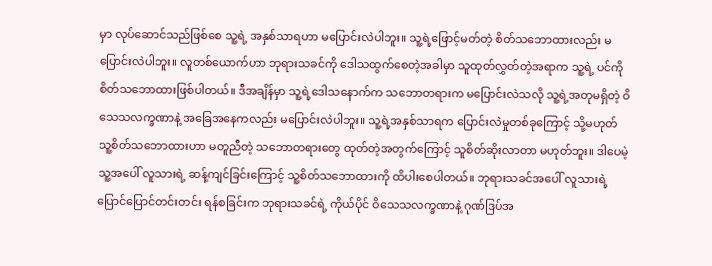မှာ လုပ်ဆောင်သည်ဖြစ်စေ သူ့ရဲ့ အနှစ်သာရဟာ မပြောင်းလဲပါဘူး။ သူ့ရဲ့ဖြောင့်မတ်တဲ့ စိတ်သဘောထားလည်း မပြောင်းလဲပါဘူး။ လူတစ်ယောက်ဟာ ဘုရားသခင်ကို ဒေါသထွက်စေတဲ့အခါမှာ သူထုတ်လွှတ်တဲ့အရာက သူ့ရဲ့ ပင်ကိုစိတ်သဘောထားဖြစ်ပါတယ်။ ဒီအချိန်မှာ သူ့ရဲ့ဒေါသနောက်က သဘောတရားက မပြောင်းလဲသလို သူ့ရဲ့အတုမရှိတဲ့ ဝိသေသလက္ခဏာနဲ့ အခြေအနေကလည်း မပြောင်းလဲပါဘူး။ သူ့ရဲ့အနှစ်သာရက ပြောင်းလဲမှုတစ်ခုကြောင့် သို့မဟုတ် သူ့စိတ်သဘောထားဟာ မတူညီတဲ့ သဘောတရားတွေ ထုတ်တဲ့အတွက်ကြောင့် သူစိတ်ဆိုးလာတာ မဟုတ်ဘူး။ ဒါပေမဲ့ သူ့အပေါ် လူသားရဲ့ ဆန့်ကျင်ခြင်းကြောင့် သူ့စိတ်သဘောထားကို ထိပါးစေပါတယ်။ ဘုရားသခင်အပေါ် လူသားရဲ့ ပြောင်ပြောင်တင်းတင်း ရန်စခြင်းက ဘုရားသခင်ရဲ့ ကိုယ်ပိုင် ဝိသေသလက္ခဏာနဲ့ ဂုဏ်ဒြပ်အ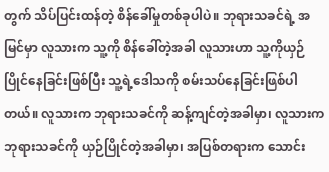တွက် သိပ်ပြင်းထန်တဲ့ စိန်ခေါ်မှုတစ်ခုပါပဲ။ ဘုရားသခင်ရဲ့ အမြင်မှာ လူသားက သူ့ကို စိန်ခေါ်တဲ့အခါ လူသားဟာ သူ့ကိုယှဉ်ပြိုင်နေခြင်းဖြစ်ပြီး သူ့ရဲ့ဒေါသကို စမ်းသပ်နေခြင်းဖြစ်ပါတယ်။ လူသားက ဘုရားသခင်ကို ဆန့်ကျင်တဲ့အခါမှာ၊ လူသားက ဘုရားသခင်ကို ယှဉ်ပြိုင်တဲ့အခါမှာ၊ အပြစ်တရားက သောင်း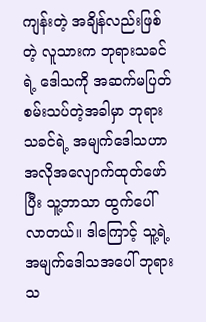ကျန်းတဲ့ အချိန်လည်းဖြစ်တဲ့ လူသားက ဘုရားသခင်ရဲ့ ဒေါသကို အဆက်မပြတ် စမ်းသပ်တဲ့အခါမှာ ဘုရားသခင်ရဲ့ အမျက်ဒေါသဟာ အလိုအလျောက်ထုတ်ဖော်ပြီး သူ့ဘာသာ ထွက်ပေါ်လာတယ်။ ဒါကြောင့် သူ့ရဲ့အမျက်ဒေါသအပေါ် ဘုရားသ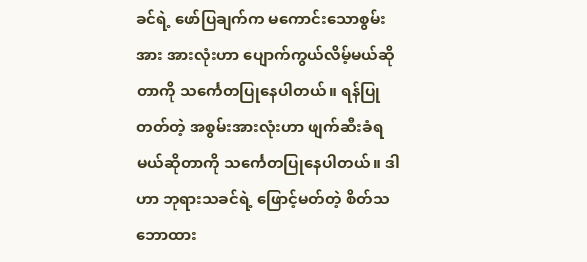ခင်ရဲ့ ဖော်ပြချက်က မကောင်းသောစွမ်းအား အားလုံးဟာ ပျောက်ကွယ်လိမ့်မယ်ဆိုတာကို သင်္ကေတပြုနေပါတယ်။ ရန်ပြုတတ်တဲ့ အစွမ်းအားလုံးဟာ ဖျက်ဆီးခံရမယ်ဆိုတာကို သင်္ကေတပြုနေပါတယ်။ ဒါဟာ ဘုရားသခင်ရဲ့ ဖြောင့်မတ်တဲ့ စိတ်သဘောထား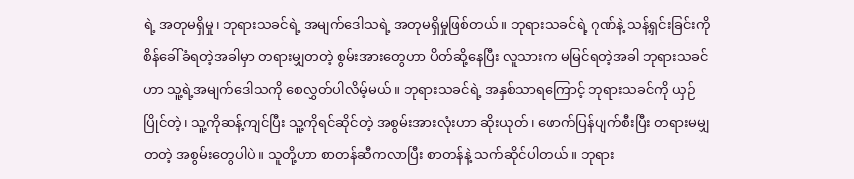ရဲ့ အတုမရှိမှု၊ ဘုရားသခင်ရဲ့ အမျက်ဒေါသရဲ့ အတုမရှိမှုဖြစ်တယ်။ ဘုရားသခင်ရဲ့ ဂုဏ်နဲ့ သန့်ရှင်းခြင်းကို စိန်ခေါ်ခံရတဲ့အခါမှာ တရားမျှတတဲ့ စွမ်းအားတွေဟာ ပိတ်ဆို့နေပြီး လူသားက မမြင်ရတဲ့အခါ ဘုရားသခင်ဟာ သူ့ရဲ့အမျက်ဒေါသကို စေလွှတ်ပါလိမ့်မယ်။ ဘုရားသခင်ရဲ့ အနှစ်သာရကြောင့် ဘုရားသခင်ကို ယှဉ်ပြိုင်တဲ့၊ သူ့ကိုဆန့်ကျင်ပြီး သူ့ကိုရင်ဆိုင်တဲ့ အစွမ်းအားလုံးဟာ ဆိုးယုတ်၊ ဖောက်ပြန်ပျက်စီးပြီး တရားမမျှတတဲ့ အစွမ်းတွေပါပဲ။ သူတို့ဟာ စာတန်ဆီကလာပြီး စာတန်နဲ့ သက်ဆိုင်ပါတယ်။ ဘုရား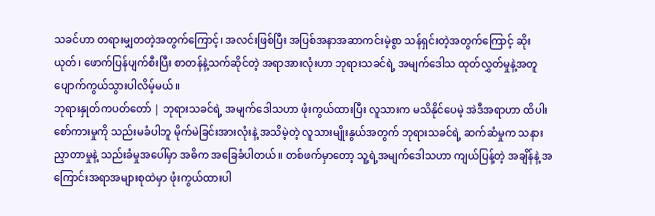သခင်ဟာ တရားမျှတတဲ့အတွက်ကြောင့်၊ အလင်းဖြစ်ပြီး အပြစ်အနာအဆာကင်းမဲ့စွာ သန်ရှင်းတဲ့အတွက်ကြောင့် ဆိုးယုတ်၊ ဖောက်ပြန်ပျက်စီးပြီး စာတန်နဲ့သက်ဆိုင်တဲ့ အရာအားလုံးဟာ ဘုရားသခင်ရဲ့ အမျက်ဒေါသ ထုတ်လွှတ်မှုနဲ့အတူ ပျောက်ကွယ်သွားပါလိမ့်မယ်။
ဘုရားနှုတ်ကပတ်တော် | ဘုရားသခင်ရဲ့ အမျက်ဒေါသဟာ ဖုံးကွယ်ထားပြီး လူသားက မသိနိုင်ပေမဲ့ အဲဒီအရာဟာ ထိပါးစော်ကားမှုကို သည်းမခံပါဘူ မိုက်မဲခြင်းအားလုံးနဲ့ အသိမဲ့တဲ့ လူသားမျိုးနွယ်အတွက် ဘုရားသခင်ရဲ့ ဆက်ဆံမှုက သနားညှာတာမှုနဲ့ သည်းခံမှုအပေါ်မှာ အဓိက အခြေခံပါတယ်။ တစ်ဖက်မှာတော့ သူ့ရဲ့အမျက်ဒေါသဟာ ကျယ်ပြန့်တဲ့ အချိန်နဲ့ အကြောင်းအရာအများစုထဲမှာ ဖုံးကွယ်ထားပါ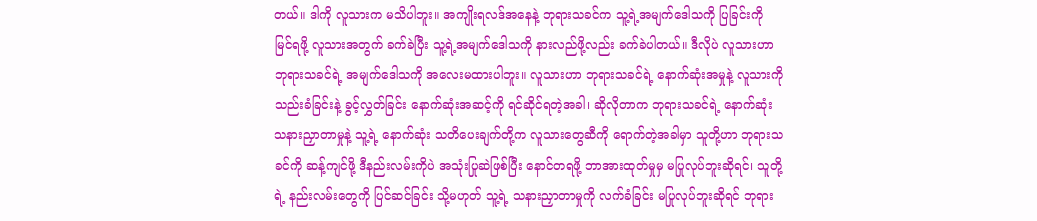တယ်။ ဒါကို လူသားက မသိပါဘူး။ အကျိုးရလဒ်အနေနဲ့ ဘုရားသခင်က သူ့ရဲ့အမျက်ဒေါသကို ပြခြင်းကို မြင်ရဖို့ လူသားအတွက် ခက်ခဲပြီး သူ့ရဲ့အမျက်ဒေါသကို နားလည်ဖို့လည်း ခက်ခဲပါတယ်။ ဒီလိုပဲ လူသားဟာ ဘုရားသခင်ရဲ့ အမျက်ဒေါသကို အလေးမထားပါဘူး။ လူသားဟာ ဘုရားသခင်ရဲ့ နောက်ဆုံးအမှုနဲ့ လူသားကို သည်းခံခြင်းနဲ့ ခွင့်လွှတ်ခြင်း နောက်ဆုံးအဆင့်ကို ရင်ဆိုင်ရတဲ့အခါ၊ ဆိုလိုတာက ဘုရားသခင်ရဲ့ နောက်ဆုံး သနားညှာတာမှုနဲ့ သူ့ရဲ့ နောက်ဆုံး သတိပေးချက်တို့က လူသားတွေဆီကို ရောက်တဲ့အခါမှာ သူတို့ဟာ ဘုရားသခင်ကို ဆန့်ကျင်ဖို့ ဒီနည်းလမ်းကိုပဲ အသုံးပြုဆဲဖြစ်ပြီး နောင်တရဖို့ ဘာအားထုတ်မှုမှ မပြုလုပ်ဘူးဆိုရင်၊ သူတို့ရဲ့ နည်းလမ်းတွေကို ပြင်ဆင်ခြင်း သို့မဟုတ် သူ့ရဲ့ သနားညှာတာမှုကို လက်ခံခြင်း မပြုလုပ်ဘူးဆိုရင် ဘုရား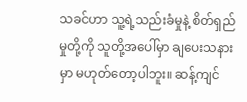သခင်ဟာ သူ့ရဲ့သည်းခံမှုနဲ့ စိတ်ရှည်မှုတို့ကို သူတို့အပေါ်မှာ ချပေးသနားမှာ မဟုတ်တော့ပါဘူး။ ဆန့်ကျင်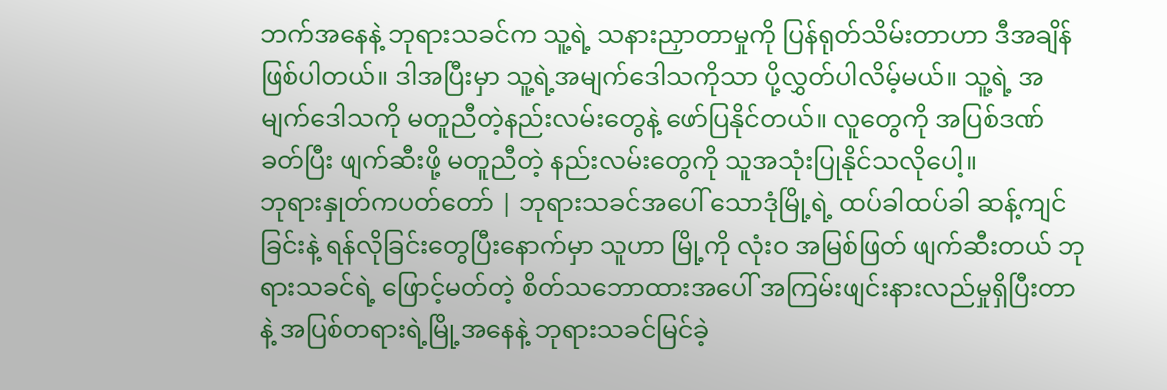ဘက်အနေနဲ့ ဘုရားသခင်က သူ့ရဲ့ သနားညှာတာမှုကို ပြန်ရုတ်သိမ်းတာဟာ ဒီအချိန်ဖြစ်ပါတယ်။ ဒါအပြီးမှာ သူ့ရဲ့အမျက်ဒေါသကိုသာ ပို့လွှတ်ပါလိမ့်မယ်။ သူ့ရဲ့ အမျက်ဒေါသကို မတူညီတဲ့နည်းလမ်းတွေနဲ့ ဖော်ပြနိုင်တယ်။ လူတွေကို အပြစ်ဒဏ်ခတ်ပြီး ဖျက်ဆီးဖို့ မတူညီတဲ့ နည်းလမ်းတွေကို သူအသုံးပြုနိုင်သလိုပေါ့။
ဘုရားနှုတ်ကပတ်တော် | ဘုရားသခင်အပေါ် သောဒုံမြို့ရဲ့ ထပ်ခါထပ်ခါ ဆန့်ကျင်ခြင်းနဲ့ ရန်လိုခြင်းတွေပြီးနောက်မှာ သူဟာ မြို့ကို လုံးဝ အမြစ်ဖြတ် ဖျက်ဆီးတယ် ဘုရားသခင်ရဲ့ ဖြောင့်မတ်တဲ့ စိတ်သဘောထားအပေါ် အကြမ်းဖျင်းနားလည်မှုရှိပြီးတာနဲ့ အပြစ်တရားရဲ့မြို့အနေနဲ့ ဘုရားသခင်မြင်ခဲ့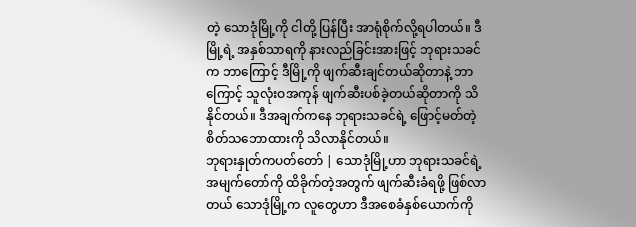တဲ့ သောဒုံမြို့ကို ငါတို့ ပြန်ပြီး အာရုံစိုက်လို့ရပါတယ်။ ဒီမြို့ရဲ့ အနှစ်သာရကို နားလည်ခြင်းအားဖြင့် ဘုရားသခင်က ဘာကြောင့် ဒီမြို့ကို ဖျက်ဆီးချင်တယ်ဆိုတာနဲ့ ဘာကြောင့် သူလုံးဝအကုန် ဖျက်ဆီးပစ်ခဲ့တယ်ဆိုတာကို သိနိုင်တယ်။ ဒီအချက်ကနေ ဘုရားသခင်ရဲ့ ဖြောင့်မတ်တဲ့ စိတ်သဘောထားကို သိလာနိုင်တယ်။
ဘုရားနှုတ်ကပတ်တော် | သောဒုံမြို့ဟာ ဘုရားသခင်ရဲ့ အမျက်တော်ကို ထိခိုက်တဲ့အတွက် ဖျက်ဆီးခံရဖို့ ဖြစ်လာတယ် သောဒုံမြို့က လူတွေဟာ ဒီအစေခံနှစ်ယောက်ကို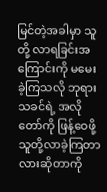မြင်တဲ့အခါမှာ သူတို့ လာရခြင်းအကြောင်းကို မမေးခဲ့ကြသလို ဘုရားသခင်ရဲ့ အလိုတော်ကို ဖြန့်ဝေဖို့ သူတို့လာခဲ့ကြတာလားဆိုတာကို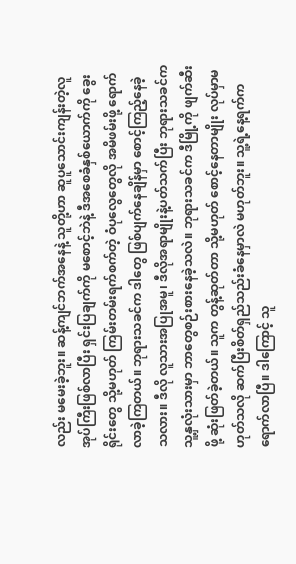လည်း မမေးခဲ့ဘူး။ ဆန့်ကျင်ဘက်အနေနဲ့ သူတို့ဟာ ဆူပူသောင်းကျန်းတဲ့လူအုပ်ကြီးဖြစ်လာပြီး ရှင်းပြချက်ကို မစောင့်ဘဲနဲ့ ဒီအစေခံနှစ်ယောက်ကို ခွေးရိုင်းတွေ သို့မဟုတ် ကြမ်းတမ်းရက်စက်တဲ့ ဝံပုလွေတွေလို အမိဖမ်းဖို့ ရောက်လာခဲ့ကြတယ်။ ဘုရားသခင်က ဒါတွေ ဖြစ်ပျက်နေချိန်မှာ စောင့်ကြည့်နေခဲ့သလား။ ဒီလို လူသားအပြုအမူ၊ ဒီလိုအရာမျိုးနဲ့ပတ်သက်ပြီး ဘုရားသခင်က သူ့နှလုံးသားမှာ ဘာတွေစဉ်းစားနေခဲ့သလဲ။ ဘုရားသခင်က ဒီမြို့ကို ဖျက်ဆီးဖို့ ဆုံးဖြတ်ခဲ့တယ်။ သူက တွန့်ဆုတ်တာ သို့မဟုတ် စောင့်နေတာမျိုး လုပ်မှာမဟုတ်သလို ဆက်ပြီးစိတ်ရှည်သည်းခံနေမှာလဲ မဟုတ်ဘူး။ သူ့ရဲ့နေ့ရက်က ရောက်လာပြီ။ ဒါကြောင့် သူ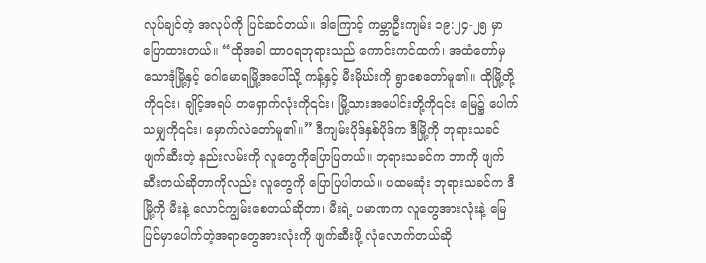လုပ်ချင်တဲ့ အလုပ်ကို ပြင်ဆင်တယ်။ ဒါကြောင့် ကမ္ဘာဦးကျမ်း ၁၉:၂၄-၂၅ မှာ ပြောထားတယ်။ “ထိုအခါ ထာဝရဘုရားသည် ကောင်းကင်ထက်၊ အထံတော်မှ သောဒုံမြို့နှင့် ဂေါမောရမြို့အပေါ်သို့ ကန့်နှင့် မီးမိုဃ်းကို ရွာစေတော်မူ၏။ ထိုမြို့တို့ကို၎င်း၊ ချိုင့်အရပ် တရှောက်လုံးကို၎င်း၊ မြို့သားအပေါင်းတို့ကို၎င်း မြေ၌ ပေါက်သမျှကို၎င်း၊ မှောက်လဲတော်မူ၏။” ဒီကျမ်းပိုဒ်နှစ်ပိုဒ်က ဒီမြို့ကို ဘုရားသခင်ဖျက်ဆီးတဲ့ နည်းလမ်းကို လူတွေကိုပြောပြတယ်။ ဘုရားသခင်က ဘာကို ဖျက်ဆီးတယ်ဆိုတာကိုလည်း လူတွေကို ပြောပြပါတယ်။ ပထမဆုံး ဘုရားသခင်က ဒီမြို့ကို မီးနဲ့ လောင်ကျွမ်းစေတယ်ဆိုတာ၊ မီးရဲ့ ပမာဏက လူတွေအားလုံးနဲ့ မြေပြင်မှာပေါက်တဲ့အရာတွေအားလုံးကို ဖျက်ဆီးဖို့ လုံလောက်တယ်ဆို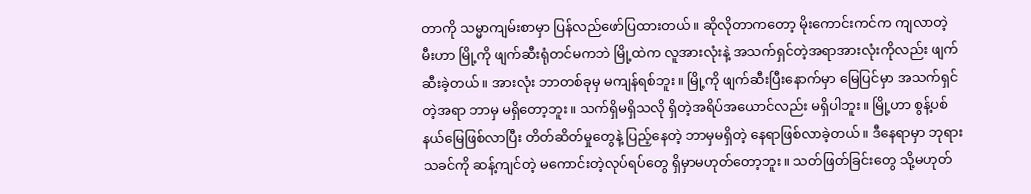တာကို သမ္မာကျမ်းစာမှာ ပြန်လည်ဖော်ပြထားတယ်။ ဆိုလိုတာကတော့ မိုးကောင်းကင်က ကျလာတဲ့ မီးဟာ မြို့ကို ဖျက်ဆီးရုံတင်မကဘဲ မြို့ထဲက လူအားလုံးနဲ့ အသက်ရှင်တဲ့အရာအားလုံးကိုလည်း ဖျက်ဆီးခဲ့တယ်။ အားလုံး ဘာတစ်ခုမှ မကျန်ရစ်ဘူး။ မြို့ကို ဖျက်ဆီးပြီးနောက်မှာ မြေပြင်မှာ အသက်ရှင်တဲ့အရာ ဘာမှ မရှိတော့ဘူး။ သက်ရှိမရှိသလို ရှိတဲ့အရိပ်အယောင်လည်း မရှိပါဘူး။ မြို့ဟာ စွန့်ပစ်နယ်မြေဖြစ်လာပြီး တိတ်ဆိတ်မှုတွေနဲ့ ပြည့်နေတဲ့ ဘာမှမရှိတဲ့ နေရာဖြစ်လာခဲ့တယ်။ ဒီနေရာမှာ ဘုရားသခင်ကို ဆန့်ကျင်တဲ့ မကောင်းတဲ့လုပ်ရပ်တွေ ရှိမှာမဟုတ်တော့ဘူး။ သတ်ဖြတ်ခြင်းတွေ သို့မဟုတ်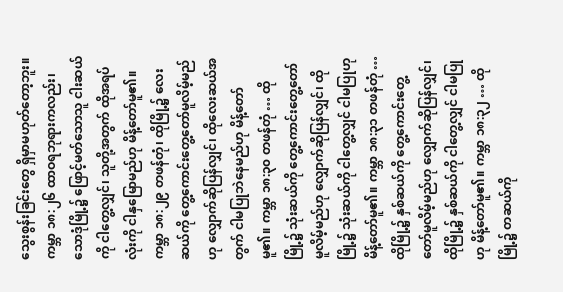သွေးစွန်းခြင်းတွေ ရှိမှာမဟုတ်တော့ဘူး။
ကမ္ဘာ ၁၈:၂၆ ထာဝရဘုရားကလည်း၊ သောဒုံမြို့၌ ဖြောင့်မတ်သောသူ ငါးဆယ်ကို ငါတွေ့လျှင်၊ သူတို့အတွက် ထိုအရပ်လုံးကို ငါနှမြောမည်ဟု မိန့်တော်မူ၏။
ကမ္ဘာ ၁၈:၂၉ တဖန်တုံ၊ ထိုမြို့၌ လေးဆယ်ကို တွေ့ကောင်းတွေ့တော်မူလိမ့်မည်ဟု လျှောက်ဆိုပြန်လျှင်၊ ထိုလေးဆယ်အတွက် ငါမပြုဘဲနေမည်ဟု မိန့်တော်မူ၏။ ကမ္ဘာ ၁၈:၃၀ တဖန်တုံ … ထိုမြို့၌ သုံးဆယ်ကို တွေ့ကောင်းတွေ့တော်မူလိမ့်မည်ဟု လျှောက်ဆိုပြန်လျှင်၊ ထိုမြို့၌ သုံးဆယ်ကို ငါတွေ့လျှင် ငါမပြုဟု မိန့်တော်မူ၏။ ကမ္ဘာ ၁၈:၃၁ တဖန်တုံ … ထိုမြို့၌ နှစ်ဆယ်ကို တွေ့ကောင်းတွေ့တော်မူလိမ့်မည်ဟု လျှောက်ဆိုပြန်လျှင်၊ ထိုမြို့၌ နှစ်ဆယ်ကို ငါတွေ့လျှင် ငါမပြုဟု မိန့်တော်မူ၏။ ကမ္ဘာ ၁၈:၃၂ … ထိုမြို့၌ တဆယ်ကို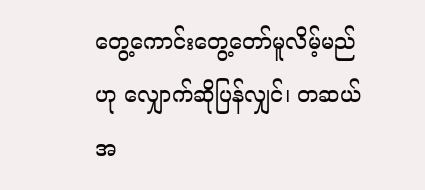တွေ့ကောင်းတွေ့တော်မူလိမ့်မည်ဟု လျှောက်ဆိုပြန်လျှင်၊ တဆယ်အ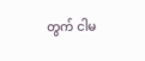တွက် ငါမ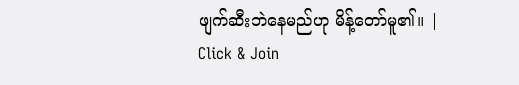ဖျက်ဆီးဘဲနေမည်ဟု မိန့်တော်မူ၏။ |
Click & Join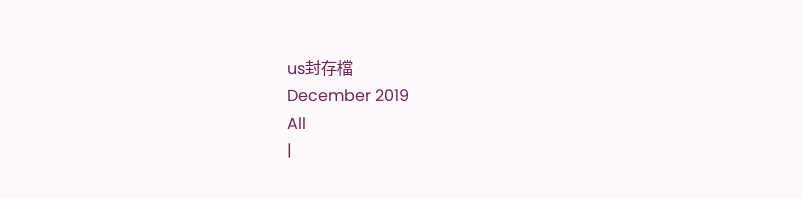us封存檔
December 2019
All
|